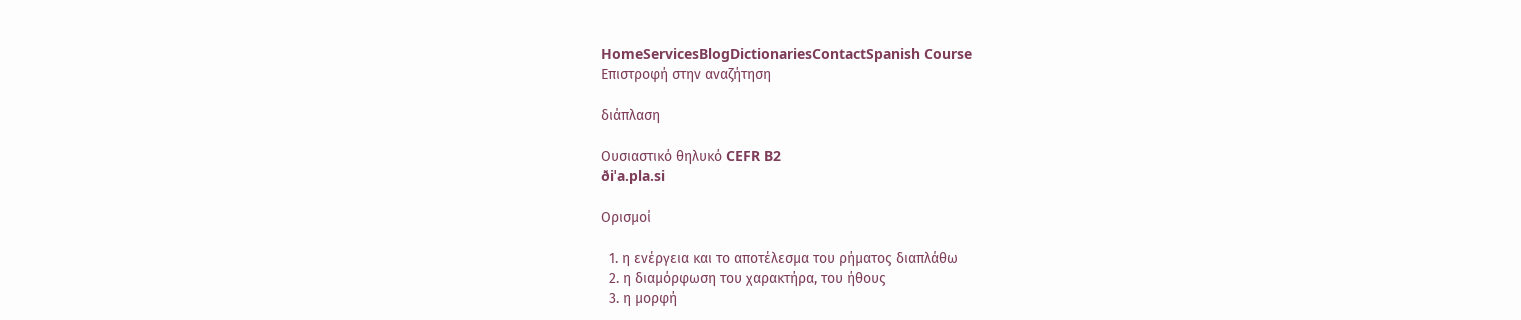HomeServicesBlogDictionariesContactSpanish Course
Επιστροφή στην αναζήτηση

διάπλαση

Ουσιαστικό θηλυκό CEFR B2
ðiˈa.pla.si

Ορισμοί

  1. η ενέργεια και το αποτέλεσμα του ρήματος διαπλάθω
  2. η διαμόρφωση του χαρακτήρα, του ήθους
  3. η μορφή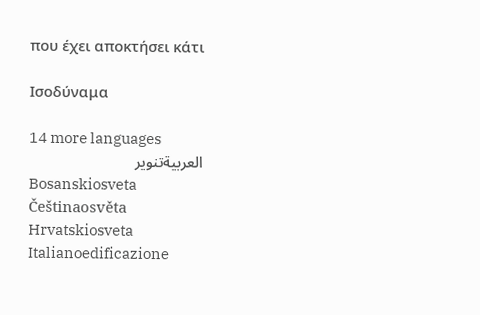που έχει αποκτήσει κάτι

Ισοδύναμα

14 more languages
العربيةتنوير
Bosanskiosveta
Češtinaosvěta
Hrvatskiosveta
Italianoedificazione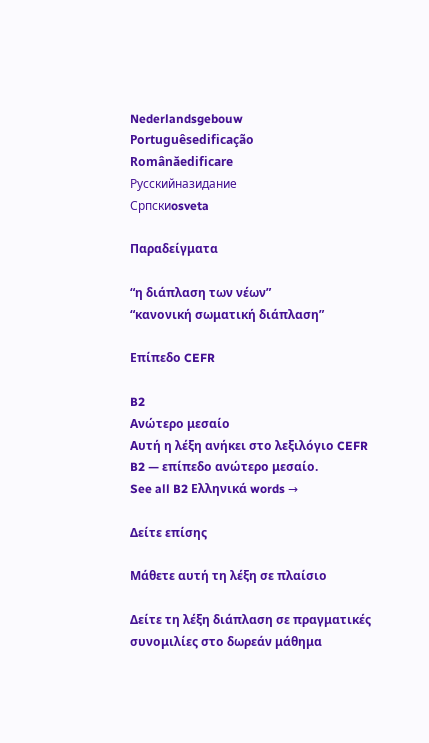Nederlandsgebouw
Portuguêsedificação
Românăedificare
Русскийназидание
Српскиosveta

Παραδείγματα

“η διάπλαση των νέων”
“κανονική σωματική διάπλαση”

Επίπεδο CEFR

B2
Ανώτερο μεσαίο
Αυτή η λέξη ανήκει στο λεξιλόγιο CEFR B2 — επίπεδο ανώτερο μεσαίο.
See all B2 Ελληνικά words →

Δείτε επίσης

Μάθετε αυτή τη λέξη σε πλαίσιο

Δείτε τη λέξη διάπλαση σε πραγματικές συνομιλίες στο δωρεάν μάθημα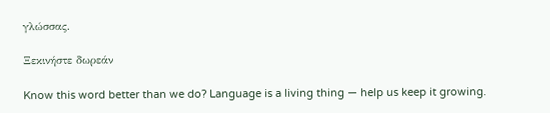γλώσσας.

Ξεκινήστε δωρεάν

Know this word better than we do? Language is a living thing — help us keep it growing.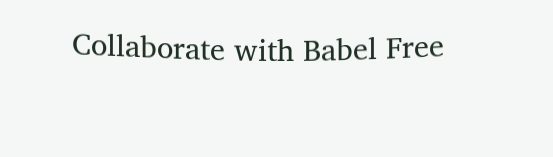Collaborate with Babel Free